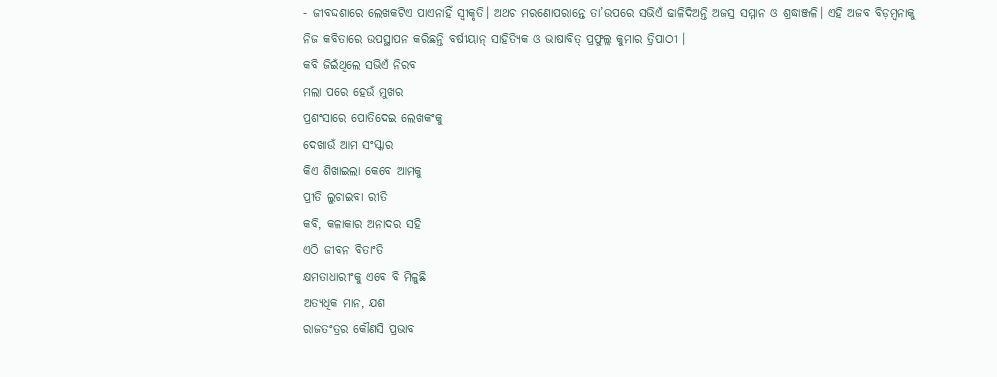- ଜୀବଦ୍ଦଶାରେ ଲେଖକଟିଏ ପାଏନାହିଁ ସ୍ବୀକୃତି। ଅଥଚ ମରଣୋପରାନ୍ତେ ତା’ଉପରେ ସଭିଏଁ ଢାଳିଦିଅନ୍ତି ଅଜସ୍ର ସମ୍ମାନ ଓ ଶ୍ରଦ୍ଧାଞ୍ଜଳି। ଏହି ଅଜବ ବିଡ଼ମ୍ବନାକୁ ନିଜ କବିତାରେ ଉପସ୍ଥାପନ କରିଛନ୍ତି ବର୍ଷୀୟାନ୍ ସାହିତ୍ୟିକ ଓ ଭାଷାବିତ୍ ପ୍ରଫୁଲ୍ଲ କୁମାର ତ୍ରିପାଠୀ ।
କବି ଜିଇଁଥିଲେ ସଭିଏଁ ନିରବ
ମଲା ପରେ ହେଉଁ ମୁଖର
ପ୍ରଶଂସାରେ ପୋତିଦେଇ ଲେଖକଂକୁ
ଦେଖାଉଁ ଆମ ସଂସ୍କାର
କିଏ ଶିଖାଇଲା କେବେ ଆମକୁ
ପ୍ରୀତି ଲୁଚାଇବା ରୀତି
କବି, କଳାକାର ଅନାଦର ସହି
ଏଠି ଜୀବନ ବିତାଂତି
କ୍ଷମତାଧାରୀଂକୁ ଏବେ ବି ମିଳୁଛି
ଅତ୍ୟଧିକ ମାନ, ଯଶ
ରାଜତଂତ୍ରର କୌଣସି ପ୍ରଭାବ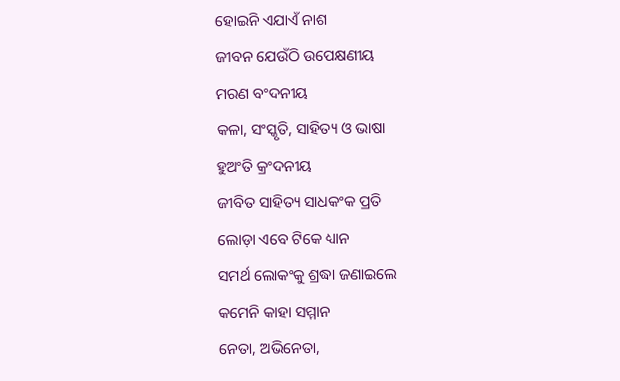ହୋଇନି ଏଯାଏଁ ନାଶ
ଜୀବନ ଯେଉଁଠି ଉପେକ୍ଷଣୀୟ
ମରଣ ବଂଦନୀୟ
କଳା, ସଂସ୍କୃତି, ସାହିତ୍ୟ ଓ ଭାଷା
ହୁଅଂତି କ୍ରଂଦନୀୟ
ଜୀବିତ ସାହିତ୍ୟ ସାଧକଂକ ପ୍ରତି
ଲୋଡ଼ା ଏବେ ଟିକେ ଧ୍ୟାନ
ସମର୍ଥ ଲୋକଂକୁ ଶ୍ରଦ୍ଧା ଜଣାଇଲେ
କମେନି କାହା ସମ୍ମାନ
ନେତା, ଅଭିନେତା,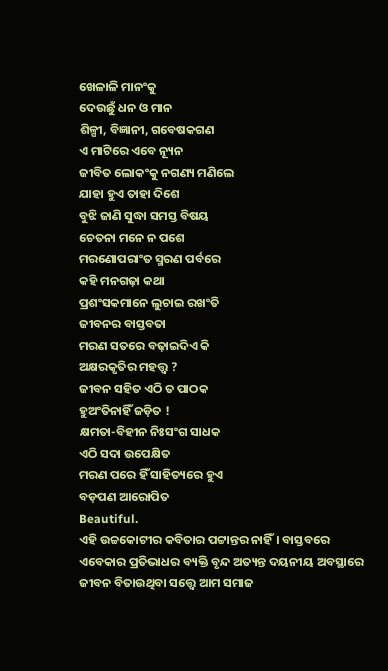ଖେଳାଳି ମାନଂକୁ
ଦେଉଛୁଁ ଧନ ଓ ମାନ
ଶିଳ୍ପୀ, ବିଜ୍ଞାନୀ, ଗବେଷକଗଣ
ଏ ମାଟିରେ ଏବେ ନ୍ୟୂନ
ଜୀବିତ ଲୋକଂକୁ ନଗଣ୍ୟ ମଣିଲେ
ଯାହା ହୁଏ ତାହା ଦିଶେ
ବୁଝି ଜାଣି ସୁଦ୍ଧା ସମସ୍ତ ବିଷୟ
ଚେତନା ମନେ ନ ପଶେ
ମରଣୋପରାଂତ ସ୍ମରଣ ପର୍ବରେ
କହି ମନଗଢ଼ା କଥା
ପ୍ରଶଂସକମାନେ ଲୁଚାଇ ରଖଂତି
ଜୀବନର ବାସ୍ତବତା
ମରଣ ସତରେ ବଢ଼ାଇଦିଏ କି
ଅକ୍ଷରକୃତିର ମହତ୍ତ୍ୱ ?
ଜୀବନ ସହିତ ଏଠି ତ ପାଠକ
ହୁଅଂତିନାହିଁ ଜଡ଼ିତ !
କ୍ଷମତା-ବିହୀନ ନିଃସଂଗ ସାଧକ
ଏଠି ସଦା ଉପେକ୍ଷିତ
ମରଣ ପରେ ହିଁ ସାହିତ୍ୟରେ ହୁଏ
ବଡ଼ପଣ ଆରୋପିତ
Beautiful.
ଏହି ଉଚ୍ଚକୋଟୀର କବିତାର ପଟ୍ଟାନ୍ତର ନାହିଁ। ବାସ୍ତବରେ ଏବେକାର ପ୍ରତିଭାଧର ବ୍ୟକ୍ତି ବୃନ୍ଦ ଅତ୍ୟନ୍ତ ଦୟନୀୟ ଅବସ୍ଥାରେ ଜୀବନ ବିତାଉଥିବା ସତ୍ତ୍ୱେ ଆମ ସମାଜ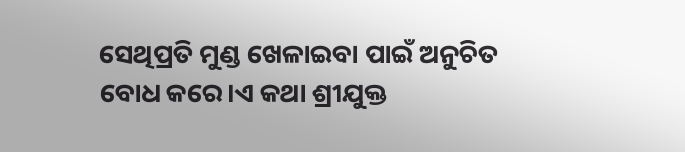ସେଥିପ୍ରତି ମୁଣ୍ଡ ଖେଳାଇବା ପାଇଁ ଅନୁଚିତ ବୋଧ କରେ।ଏ କଥା ଶ୍ରୀଯୁକ୍ତ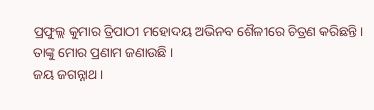ପ୍ରଫୁଲ୍ଲ କୁମାର ତ୍ରିପାଠୀ ମହୋଦୟ ଅଭିନବ ଶୈଳୀରେ ଚିତ୍ରଣ କରିଛନ୍ତି। ତାଙ୍କୁ ମୋର ପ୍ରଣାମ ଜଣାଉଛି ।
ଜୟ ଜଗନ୍ନାଥ।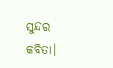ସୁନ୍ଦର କବିତା।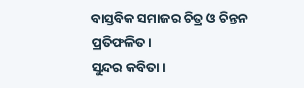ବାସ୍ତବିକ ସମାଜର ଚିତ୍ର ଓ ଚିନ୍ତନ ପ୍ରତିଫଳିତ।
ସୁନ୍ଦର କବିତା।